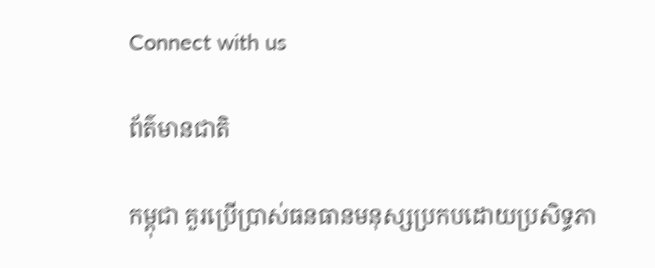Connect with us

ព័ត៌មានជាតិ

កម្ពុជា គួរប្រើប្រាស់ធនធានមនុស្សប្រកបដោយប្រសិទ្ធភា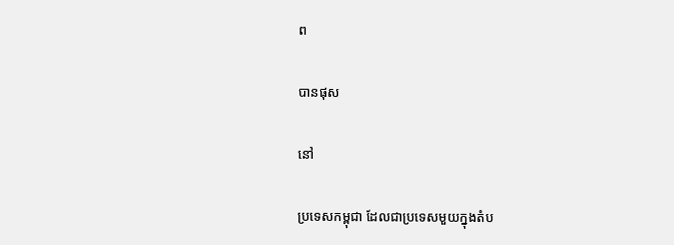ព

បានផុស

នៅ

ប្រទេសកម្ពុជា ដែលជាប្រទេសមួយក្នុងតំប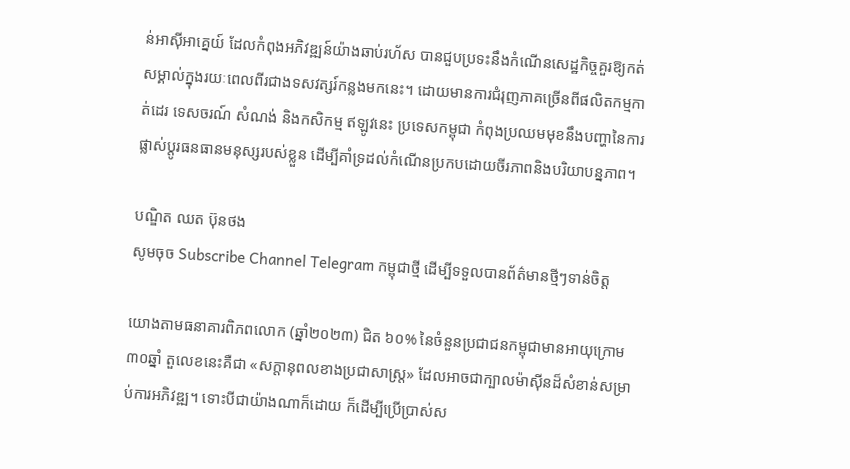ន់អាស៊ីអាគ្នេយ៍ ដែលកំពុងអភិវឌ្ឍន៍យ៉ាងឆាប់រហ័ស បានជួបប្រទះនឹងកំណើនសេដ្ឋកិច្ចគួរឱ្យកត់សម្គាល់ក្នុងរយៈពេលពីរជាងទសវត្សរ៍កន្លងមកនេះ។ ដោយមានការជំរុញភាគច្រើនពីផលិតកម្មកាត់ដេរ ទេសចរណ៍ សំណង់ និងកសិកម្ម ឥឡូវនេះ ប្រទេសកម្ពុជា កំពុងប្រឈមមុខនឹងបញ្ហានៃការផ្លាស់ប្តូរធនធានមនុស្សរបស់ខ្លួន ដើម្បីគាំទ្រដល់កំណើនប្រកបដោយចីរភាពនិងបរិយាបន្នភាព។

បណ្ឌិត ឈត ប៊ុនថង
សូមចុច Subscribe Channel Telegram កម្ពុជាថ្មី ដើម្បីទទួលបានព័ត៌មានថ្មីៗទាន់ចិត្ត

យោងតាមធនាគារពិភពលោក (ឆ្នាំ២០២៣) ជិត ៦០% នៃចំនួនប្រជាជនកម្ពុជាមានអាយុក្រោម៣០ឆ្នាំ តួលេខនេះគឺជា «សក្ដានុពលខាងប្រជាសាស្ត្រ» ដែលអាចជាក្បាលម៉ាស៊ីនដ៏សំខាន់សម្រាប់ការអភិវឌ្ឍ។ ទោះបីជាយ៉ាងណាក៏ដោយ ក៏ដើម្បីប្រើប្រាស់ស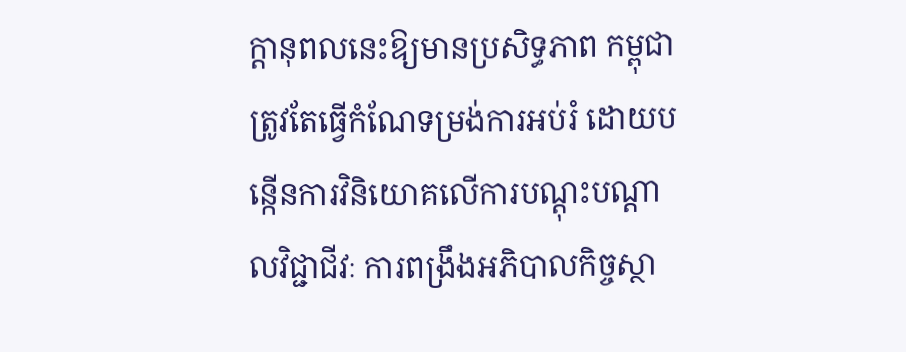ក្តានុពលនេះឱ្យមានប្រសិទ្ធភាព កម្ពុជា ត្រូវតែធ្វើកំណែទម្រង់ការអប់រំ ដោយបន្កើនការវិនិយោគលើការបណ្តុះបណ្តាលវិជ្ជាជីវៈ ការពង្រឹងអភិបាលកិច្ចស្ថា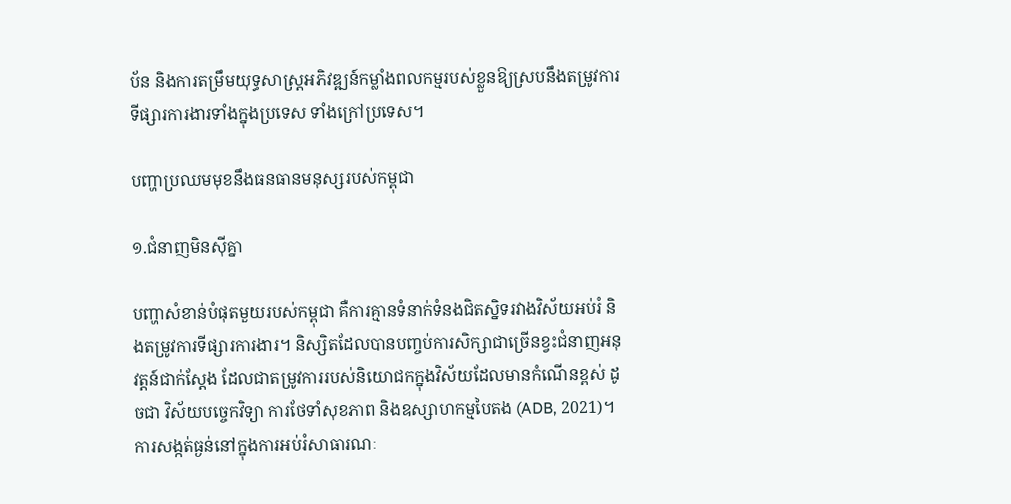ប័ន និងការតម្រឹមយុទ្ធសាស្ត្រអភិវឌ្ឍន៍កម្លាំងពលកម្មរបស់ខ្លួនឱ្យស្របនឹងតម្រូវការទីផ្សារការងារទាំងក្នុងប្រទេស ទាំងក្រៅប្រទេស។

បញ្ហាប្រឈមមុខនឹងធនធានមនុស្សរបស់កម្ពុជា

១.ជំនាញមិនស៊ីគ្នា

បញ្ហាសំខាន់បំផុតមួយរបស់កម្ពុជា គឺការគ្មានទំនាក់ទំនងជិតស្និទរវាងវិស័យអប់រំ និងតម្រូវការទីផ្សារការងារ។ និស្សិតដែលបានបញ្ចប់ការសិក្សាជាច្រើនខ្វះជំនាញអនុវត្តន៍ជាក់ស្តែង ដែលជាតម្រូវការរបស់និយោជកក្នុងវិស័យដែលមានកំណើនខ្ពស់ ដូចជា វិស័យបច្ចេកវិទ្យា ការថែទាំសុខភាព និងឧស្សាហកម្មបៃតង (ADB, 2021)។ ការសង្កត់ធ្ងន់នៅក្នុងការអប់រំសាធារណៈ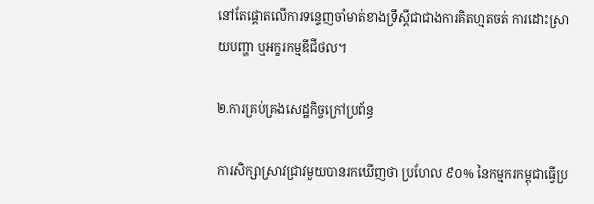នៅតែផ្តោតលើការទន្ទេញចាំមាត់ខាងទ្រឹស្ដីជាជាងការគិតហ្មតចត់ ការដោះស្រាយបញ្ហា ឬអក្ខរកម្មឌីជីថល។

២.ការគ្រប់គ្រងសេដ្ឋកិច្ចក្រៅប្រព័ន្ធ

ការសិក្សាស្រាវជ្រាវមួយបានរកឃើញថា ប្រហែល ៩០% នៃកម្មករកម្ពុជាធ្វើប្រ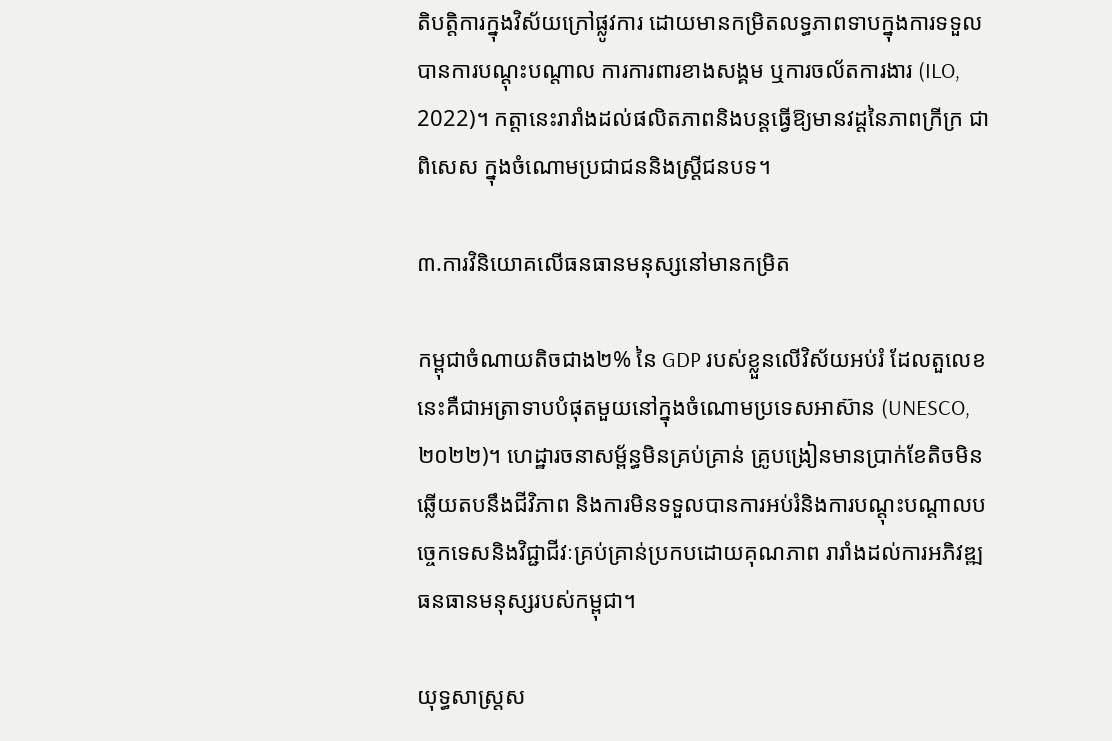តិបត្តិការក្នុងវិស័យក្រៅផ្លូវការ ដោយមានកម្រិតលទ្ធភាពទាបក្នុងការទទួលបានការបណ្តុះបណ្តាល ការការពារខាងសង្គម ឬការចល័តការងារ (ILO, 2022)។ កត្តានេះរារាំងដល់ផលិតភាពនិងបន្តធ្វើឱ្យមានវដ្តនៃភាពក្រីក្រ ជាពិសេស ក្នុងចំណោមប្រជាជននិងស្ត្រីជនបទ។

៣.ការវិនិយោគលើធនធានមនុស្សនៅមានកម្រិត

កម្ពុជាចំណាយតិចជាង២% នៃ GDP របស់ខ្លួនលើវិស័យអប់រំ ដែលតួលេខនេះគឺជាអត្រាទាបបំផុតមួយនៅក្នុងចំណោមប្រទេសអាស៊ាន (UNESCO, ២០២២)។ ហេដ្ឋារចនាសម្ព័ន្ធមិនគ្រប់គ្រាន់ គ្រូបង្រៀនមានប្រាក់ខែតិចមិនឆ្លើយតបនឹងជីវិភាព និងការមិនទទួលបានការអប់រំនិងការបណ្តុះបណ្តាលបច្ចេកទេសនិងវិជ្ជាជីវៈគ្រប់គ្រាន់ប្រកបដោយគុណភាព រារាំងដល់ការអភិវឌ្ឍធនធានមនុស្សរបស់កម្ពុជា។

យុទ្ធសាស្ត្រស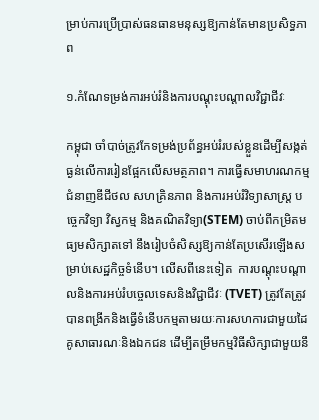ម្រាប់ការប្រើប្រាស់ធនធានមនុស្សឱ្យកាន់តែមានប្រសិទ្ធភាព

១.កំណែទម្រង់ការអប់រំនិងការបណ្តុះបណ្តាលវិជ្ជាជីវៈ

កម្ពុជា ចាំបាច់ត្រូវកែទម្រង់ប្រព័ន្ធអប់រំរបស់ខ្លួនដើម្បីសង្កត់ធ្ងន់លើការរៀនផ្អែកលើសមត្ថភាព។ ការធ្វើសមាហរណកម្មជំនាញឌីជីថល សហគ្រិនភាព និងការអប់រំវិទ្យាសាស្ត្រ បច្ចេកវិទ្យា វិស្វកម្ម និងគណិតវិទ្យា(STEM) ចាប់ពីកម្រិតមធ្យមសិក្សាតទៅ នឹងរៀបចំសិស្សឱ្យកាន់តែប្រសើរឡើងសម្រាប់សេដ្ឋកិច្ចទំនើប។ លើសពីនេះទៀត  ការបណ្ដុះបណ្ដាលនិងការអប់រំបច្ចេលទេសនិងវិជ្ជាជីវៈ (TVET) ត្រូវតែត្រូវបានពង្រីកនិងធ្វើទំនើបកម្មតាមរយៈការសហការជាមួយដៃគូសាធារណៈនិងឯកជន ដើម្បីតម្រឹមកម្មវិធីសិក្សាជាមួយនឹ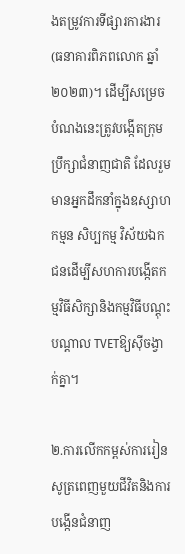ងតម្រូវការទីផ្សារការងារ (ធនាគារពិភពលោក ឆ្នាំ២០២៣)។ ដើម្បីសម្រេចបំណងនេះត្រូវបង្កើតក្រុមប្រឹក្សាជំនាញជាតិ ដែលរួមមានអ្នកដឹកនាំក្នុងឧស្សាហកម្មន សិប្បកម្ម វិស័យឯកជនដើម្បីសហការបង្កើតកម្មវិធីសិក្សានិងកម្មវិធីបណ្ដុះបណ្ដាល TVETឱ្យស៊ីចង្វាក់គ្នា។

២.ការលើកកម្ពស់ការរៀនសូត្រពេញមួយជីវិតនិងការបង្កើនជំនាញ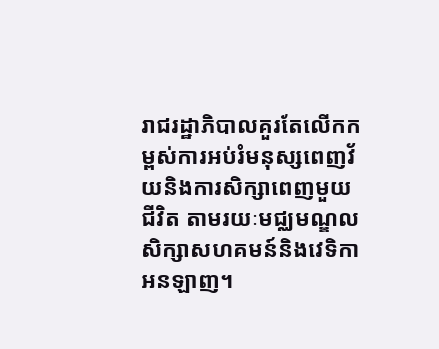រាជរដ្ឋាភិបាលគួរតែលើកកម្ពស់ការអប់រំមនុស្សពេញវ័យនិងការសិក្សាពេញមួយជីវិត តាមរយៈមជ្ឈមណ្ឌលសិក្សាសហគមន៍និងវេទិកាអនឡាញ។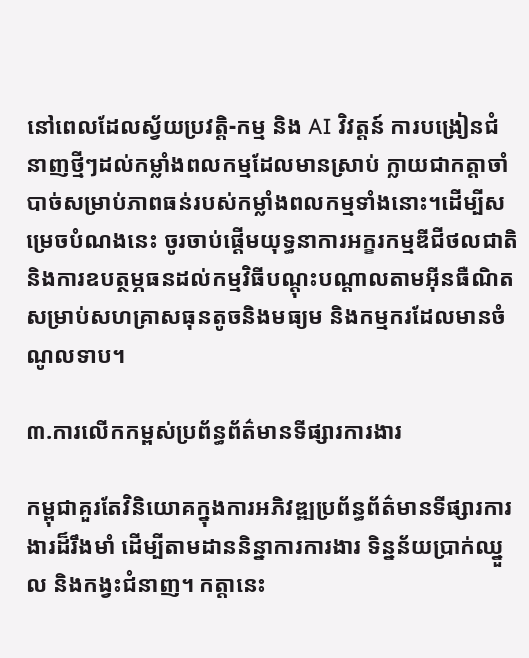នៅពេលដែលស្វ័យប្រវត្តិ-កម្ម និង AI វិវត្តន៍ ការបង្រៀនជំនាញថ្មីៗដល់កម្លាំងពលកម្មដែលមានស្រាប់ ក្លាយជាកត្តាចាំបាច់សម្រាប់ភាពធន់របស់កម្លាំងពលកម្មទាំងនោះ។ដើម្បីសម្រេចបំណងនេះ ចូរចាប់ផ្តើមយុទ្ធនាការអក្ខរកម្មឌីជីថលជាតិ និងការឧបត្ថម្ភធនដល់កម្មវិធីបណ្តុះបណ្តាលតាមអ៊ីនធឺណិតសម្រាប់សហគ្រាសធុនតូចនិងមធ្យម និងកម្មករដែលមានចំណូលទាប។

៣.ការលើកកម្ពស់ប្រព័ន្ធព័ត៌មានទីផ្សារការងារ

កម្ពុជាគួរតែវិនិយោគក្នុងការអភិវឌ្ឍប្រព័ន្ធព័ត៌មានទីផ្សារការងារដ៏រឹងមាំ ដើម្បីតាមដាននិន្នាការការងារ ទិន្នន័យប្រាក់ឈ្នួល និងកង្វះជំនាញ។ កត្តានេះ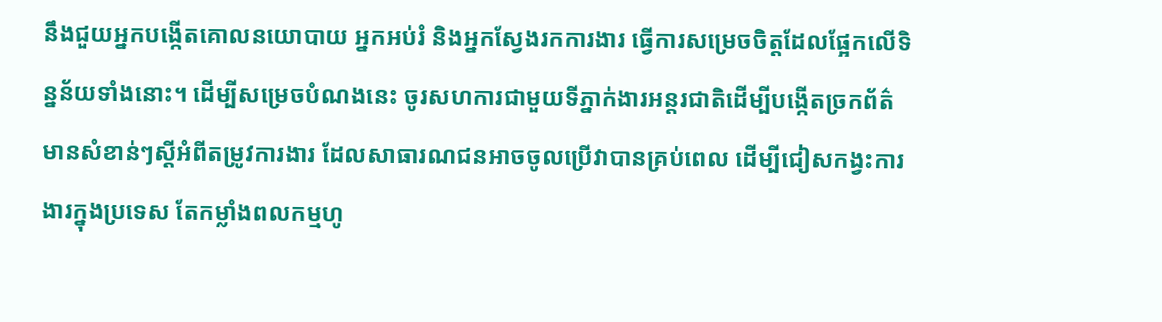នឹងជួយអ្នកបង្កើតគោលនយោបាយ អ្នកអប់រំ និងអ្នកស្វែងរកការងារ ធ្វើការសម្រេចចិត្តដែលផ្អែកលើទិន្នន័យទាំងនោះ។ ដើម្បីសម្រេចបំណងនេះ ចូរសហការជាមួយទីភ្នាក់ងារអន្តរជាតិដើម្បីបង្កើតច្រកព័ត៌មានសំខាន់ៗស្ដីអំពីតម្រូវការងារ ដែលសាធារណជនអាចចូលប្រើវាបានគ្រប់ពេល ដើម្បីជៀសកង្វះការងារក្នុងប្រទេស តែកម្លាំងពលកម្មហូ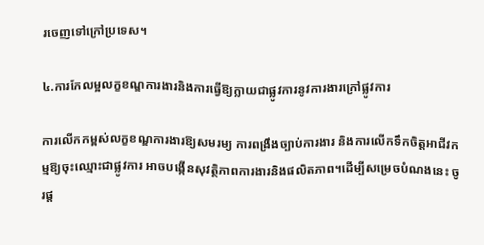រចេញទៅក្រៅប្រទេស។

៤.ការកែលម្អលក្ខខណ្ឌការងារនិងការធ្វើឱ្យក្លាយជាផ្លូវការនូវការងារក្រៅផ្លូវការ

ការលើកកម្ពស់លក្ខខណ្ឌការងារឱ្យសមរម្យ ការពង្រឹងច្បាប់ការងារ និងការលើកទឹកចិត្តអាជីវកម្មឱ្យចុះឈ្មោះជាផ្លូវការ អាចបង្កើនសុវត្ថិភាពការងារនិងផលិតភាព។ដើម្បីសម្រេចបំណងនេះ ចូរផ្ត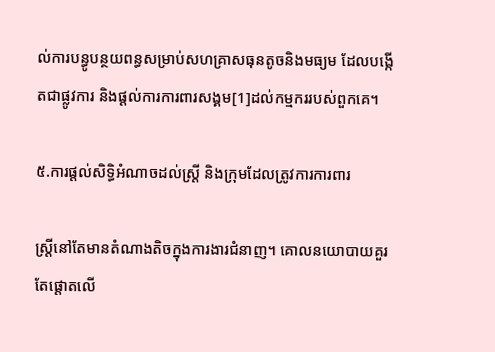ល់ការបន្ធូបន្ថយពន្ធសម្រាប់សហគ្រាសធុនតូចនិងមធ្យម ដែលបង្កើតជាផ្លូវការ និងផ្តល់ការការពារសង្គម[1]ដល់កម្មកររបស់ពួកគេ។

៥.ការផ្តល់សិទ្ធិអំណាចដល់ស្ត្រី និងក្រុមដែលត្រូវការការពារ

ស្ត្រីនៅតែមានតំណាងតិចក្នុងការងារជំនាញ។ គោលនយោបាយគួរតែផ្តោតលើ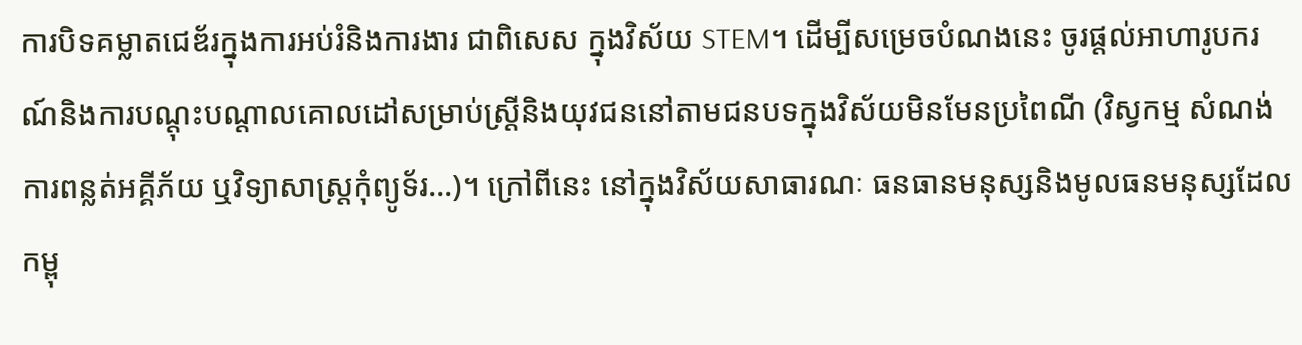ការបិទគម្លាតជេឌ័រក្នុងការអប់រំនិងការងារ ជាពិសេស ក្នុងវិស័យ STEM។ ដើម្បីសម្រេចបំណងនេះ ចូរផ្តល់អាហារូបករណ៍និងការបណ្តុះបណ្តាលគោលដៅសម្រាប់ស្ត្រីនិងយុវជននៅតាមជនបទក្នុងវិស័យមិនមែនប្រពៃណី (វិស្វកម្ម សំណង់ ការពន្លត់អគ្គីភ័យ ឬវិទ្យាសាស្ត្រកុំព្យូទ័រ…)។ ក្រៅពីនេះ នៅក្នុងវិស័យសាធារណៈ ធនធានមនុស្សនិងមូលធនមនុស្សដែលកម្ពុ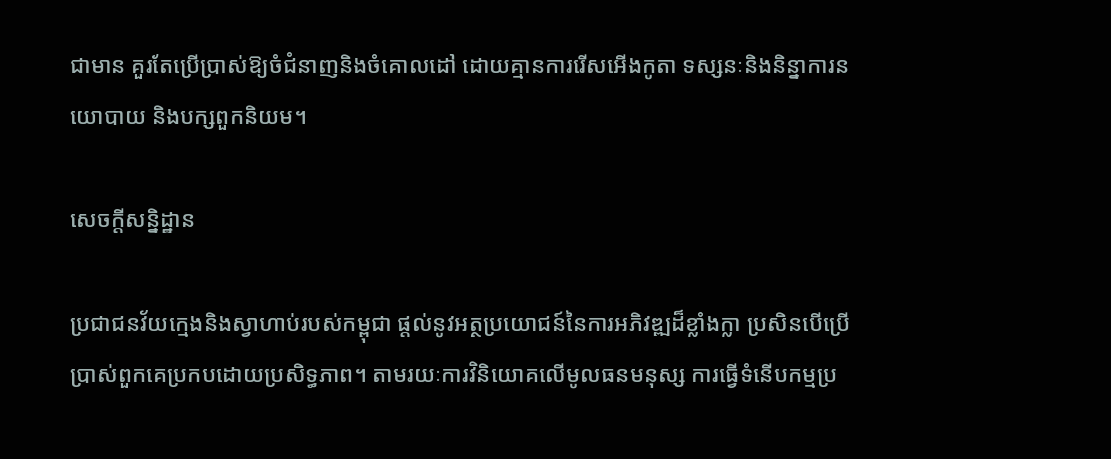ជាមាន គួរតែប្រើប្រាស់ឱ្យចំជំនាញនិងចំគោលដៅ ដោយគ្មានការរើសអើងកូតា ទស្សនៈនិងនិន្នាការនយោបាយ និងបក្សពួកនិយម។

សេចក្តីសន្និដ្ឋាន

ប្រជាជនវ័យក្មេងនិងស្វាហាប់របស់កម្ពុជា ផ្តល់នូវអត្ថប្រយោជន៍នៃការអភិវឌ្ឍដ៏ខ្លាំងក្លា ប្រសិនបើប្រើប្រាស់ពួកគេប្រកបដោយប្រសិទ្ធភាព។ តាមរយៈការវិនិយោគលើមូលធនមនុស្ស ការធ្វើទំនើបកម្មប្រ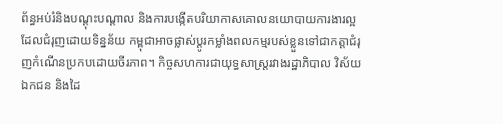ព័ន្ធអប់រំនិងបណ្តុះបណ្តាល និងការបង្កើតបរិយាកាសគោលនយោបាយការងារល្អដែលជំរុញដោយទិន្នន័យ កម្ពុជាអាចផ្លាស់ប្តូរកម្លាំងពលកម្មរបស់ខ្លួនទៅជាកត្តាជំរុញកំណើនប្រកបដោយចីរភាព។ កិច្ចសហការជាយុទ្ធសាស្ត្ររវាងរដ្ឋាភិបាល វិស័យឯកជន និងដៃ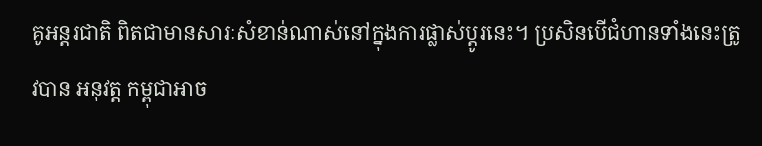គូអន្តរជាតិ ពិតជាមានសារៈសំខាន់ណាស់នៅក្នុងការផ្លាស់ប្តូរនេះ។ ប្រសិនបើជំហានទាំងនេះត្រូវបាន អនុវត្ត កម្ពុជាអាច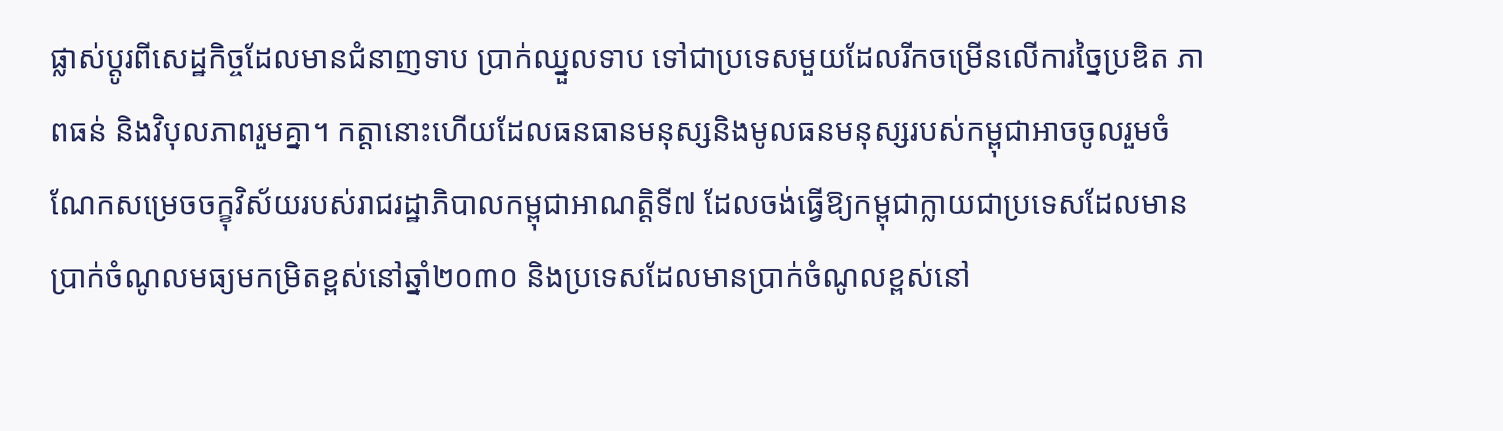ផ្លាស់ប្តូរពីសេដ្ឋកិច្ចដែលមានជំនាញទាប ប្រាក់ឈ្នួលទាប ទៅជាប្រទេសមួយដែលរីកចម្រើនលើការច្នៃប្រឌិត ភាពធន់ និងវិបុលភាពរួមគ្នា។ កត្តានោះហើយដែលធនធានមនុស្សនិងមូលធនមនុស្សរបស់កម្ពុជាអាចចូលរួមចំណែកសម្រេចចក្ខុវិស័យរបស់រាជរដ្ឋាភិបាលកម្ពុជាអាណត្តិទី៧ ដែលចង់ធ្វើឱ្យកម្ពុជាក្លាយជាប្រទេសដែលមានប្រាក់ចំណូលមធ្យមកម្រិតខ្ពស់នៅឆ្នាំ២០៣០ និងប្រទេសដែលមានប្រាក់ចំណូលខ្ពស់នៅ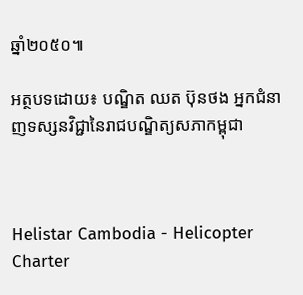ឆ្នាំ២០៥០៕

អត្ថបទដោយ៖ បណ្ឌិត ឈត ប៊ុនថង អ្នកជំនាញទស្សនវិជ្ជានៃរាជបណ្ឌិត្យសភាកម្ពុជា



Helistar Cambodia - Helicopter Charter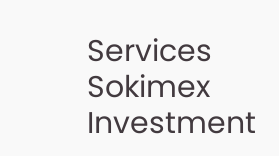Services
Sokimex Investment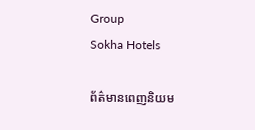Group
Sokha Hotels

ព័ត៌មានពេញនិយម